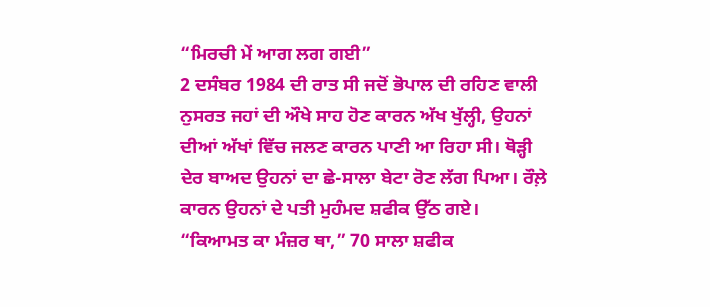“ਮਿਰਚੀ ਮੇਂ ਆਗ ਲਗ ਗਈ”
2 ਦਸੰਬਰ 1984 ਦੀ ਰਾਤ ਸੀ ਜਦੋਂ ਭੋਪਾਲ ਦੀ ਰਹਿਣ ਵਾਲੀ ਨੁਸਰਤ ਜਹਾਂ ਦੀ ਔਖੇ ਸਾਹ ਹੋਣ ਕਾਰਨ ਅੱਖ ਖੁੱਲ੍ਹੀ, ਉਹਨਾਂ ਦੀਆਂ ਅੱਖਾਂ ਵਿੱਚ ਜਲਣ ਕਾਰਨ ਪਾਣੀ ਆ ਰਿਹਾ ਸੀ। ਥੋੜ੍ਹੀ ਦੇਰ ਬਾਅਦ ਉਹਨਾਂ ਦਾ ਛੇ-ਸਾਲਾ ਬੇਟਾ ਰੋਣ ਲੱਗ ਪਿਆ। ਰੌਲ਼ੇ ਕਾਰਨ ਉਹਨਾਂ ਦੇ ਪਤੀ ਮੁਹੰਮਦ ਸ਼ਫੀਕ ਉੱਠ ਗਏ।
“ਕਿਆਮਤ ਕਾ ਮੰਜ਼ਰ ਥਾ,” 70 ਸਾਲਾ ਸ਼ਫੀਕ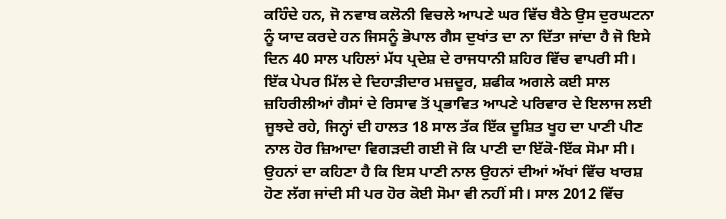ਕਹਿੰਦੇ ਹਨ, ਜੋ ਨਵਾਬ ਕਲੋਨੀ ਵਿਚਲੇ ਆਪਣੇ ਘਰ ਵਿੱਚ ਬੈਠੇ ਉਸ ਦੁਰਘਟਨਾ ਨੂੰ ਯਾਦ ਕਰਦੇ ਹਨ ਜਿਸਨੂੰ ਭੋਪਾਲ ਗੈਸ ਦੁਖਾਂਤ ਦਾ ਨਾ ਦਿੱਤਾ ਜਾਂਦਾ ਹੈ ਜੋ ਇਸੇ ਦਿਨ 40 ਸਾਲ ਪਹਿਲਾਂ ਮੱਧ ਪ੍ਰਦੇਸ਼ ਦੇ ਰਾਜਧਾਨੀ ਸ਼ਹਿਰ ਵਿੱਚ ਵਾਪਰੀ ਸੀ।
ਇੱਕ ਪੇਪਰ ਮਿੱਲ ਦੇ ਦਿਹਾੜੀਦਾਰ ਮਜ਼ਦੂਰ, ਸ਼ਫੀਕ ਅਗਲੇ ਕਈ ਸਾਲ ਜ਼ਹਿਰੀਲੀਆਂ ਗੈਸਾਂ ਦੇ ਰਿਸਾਵ ਤੋਂ ਪ੍ਰਭਾਵਿਤ ਆਪਣੇ ਪਰਿਵਾਰ ਦੇ ਇਲਾਜ ਲਈ ਜੂਝਦੇ ਰਹੇ, ਜਿਨ੍ਹਾਂ ਦੀ ਹਾਲਤ 18 ਸਾਲ ਤੱਕ ਇੱਕ ਦੂਸ਼ਿਤ ਖੂਹ ਦਾ ਪਾਣੀ ਪੀਣ ਨਾਲ ਹੋਰ ਜ਼ਿਆਦਾ ਵਿਗੜਦੀ ਗਈ ਜੋ ਕਿ ਪਾਣੀ ਦਾ ਇੱਕੋ-ਇੱਕ ਸੋਮਾ ਸੀ। ਉਹਨਾਂ ਦਾ ਕਹਿਣਾ ਹੈ ਕਿ ਇਸ ਪਾਣੀ ਨਾਲ ਉਹਨਾਂ ਦੀਆਂ ਅੱਖਾਂ ਵਿੱਚ ਖਾਰਸ਼ ਹੋਣ ਲੱਗ ਜਾਂਦੀ ਸੀ ਪਰ ਹੋਰ ਕੋਈ ਸੋਮਾ ਵੀ ਨਹੀਂ ਸੀ। ਸਾਲ 2012 ਵਿੱਚ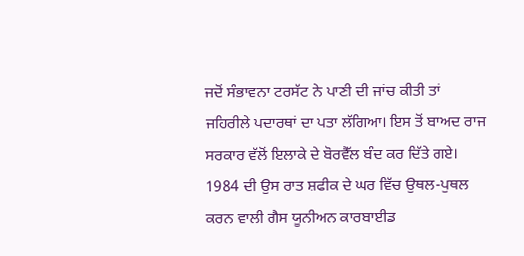ਜਦੋਂ ਸੰਭਾਵਨਾ ਟਰਸੱਟ ਨੇ ਪਾਣੀ ਦੀ ਜਾਂਚ ਕੀਤੀ ਤਾਂ ਜਹਿਰੀਲੇ ਪਦਾਰਥਾਂ ਦਾ ਪਤਾ ਲੱਗਿਆ। ਇਸ ਤੋਂ ਬਾਅਦ ਰਾਜ ਸਰਕਾਰ ਵੱਲੋਂ ਇਲਾਕੇ ਦੇ ਬੋਰਵੈੱਲ ਬੰਦ ਕਰ ਦਿੱਤੇ ਗਏ।
1984 ਦੀ ਉਸ ਰਾਤ ਸ਼ਫੀਕ ਦੇ ਘਰ ਵਿੱਚ ਉਥਲ-ਪੁਥਲ ਕਰਨ ਵਾਲੀ ਗੈਸ ਯੂਨੀਅਨ ਕਾਰਬਾਈਡ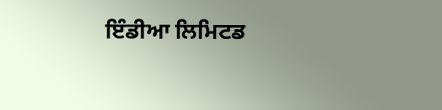ਇੰਡੀਆ ਲਿਮਿਟਡ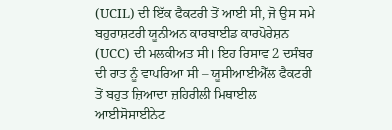(UCIL) ਦੀ ਇੱਕ ਫੈਕਟਰੀ ਤੋਂ ਆਈ ਸੀ, ਜੋ ਉਸ ਸਮੇ ਬਹੁਰਾਸ਼ਟਰੀ ਯੂਨੀਅਨ ਕਾਰਬਾਈਡ ਕਾਰਪੋਰੇਸ਼ਨ (UCC) ਦੀ ਮਲਕੀਅਤ ਸੀ। ਇਹ ਰਿਸਾਵ 2 ਦਸੰਬਰ ਦੀ ਰਾਤ ਨੂੰ ਵਾਪਰਿਆ ਸੀ – ਯੂਸੀਆਈਐੱਲ ਫੈਕਟਰੀ ਤੋਂ ਬਹੁਤ ਜ਼ਿਆਦਾ ਜ਼ਹਿਰੀਲੀ ਮਿਥਾਈਲ ਆਈਸੋਸਾਈਨੇਟ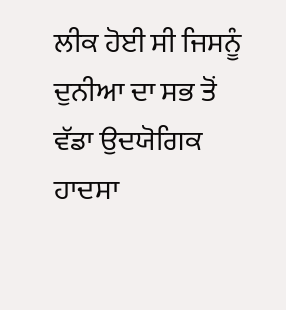ਲੀਕ ਹੋਈ ਸੀ ਜਿਸਨੂੰ ਦੁਨੀਆ ਦਾ ਸਭ ਤੋਂ ਵੱਡਾ ਉਦਯੋਗਿਕ ਹਾਦਸਾ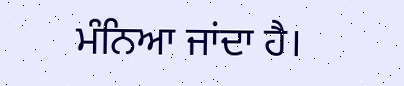ਮੰਨਿਆ ਜਾਂਦਾ ਹੈ।